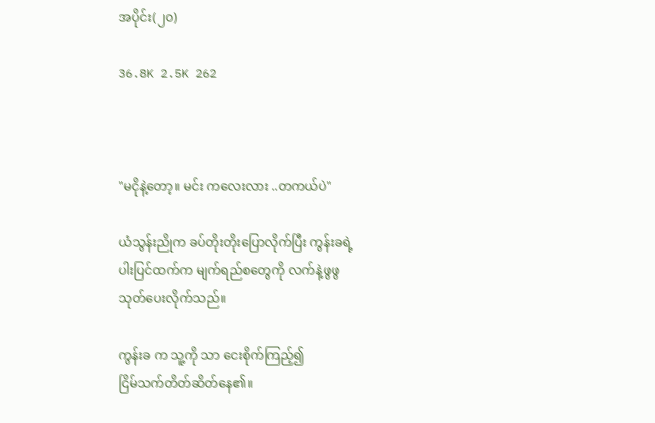အပိုင်း(၂၀)

36.8K 2.5K 262



"မငိုနဲ့တော့။ မင်း ကလေးလား ..တကယ်ပဲ"

ယံသွန်းညိုက ခပ်တိုးတိုးပြောလိုက်ပြီး ကွန်းခရဲ့
ပါးပြင်ထက်က မျက်ရည်စတွေကို လက်နဲ့ဖွဖွ
သုတ်ပေးလိုက်သည်။

ကွန်းခ က သူ့ကို သာ ငေးစိုက်ကြည့်၍
ငြိမ်သက်တိတ်ဆိတ်နေ၏။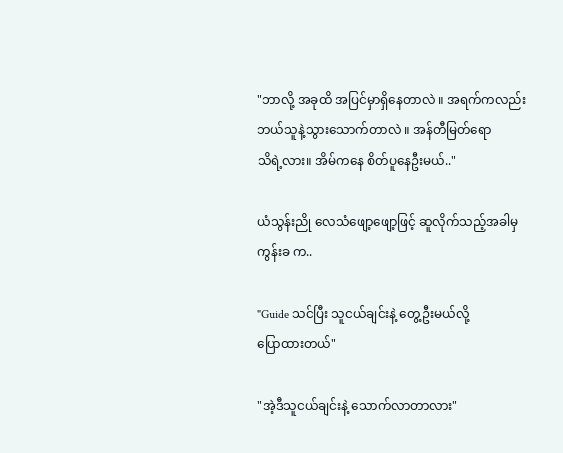"ဘာလို့ အခုထိ အပြင်မှာရှိနေတာလဲ ။ အရက်ကလည်း
ဘယ်သူနဲ့သွားသောက်တာလဲ ။ အန်တီမြတ်ရော
သိရဲ့လား။ အိမ်ကနေ စိတ်ပူနေဦးမယ်.."

ယံသွန်းညို လေသံဖျော့ဖျော့ဖြင့် ဆူလိုက်သည့်အခါမှ
ကွန်းခ က..

"Guide သင်ပြီး သူငယ်ချင်းနဲ့ တွေ့ဦးမယ်လို့
ပြောထားတယ်"

"အဲ့ဒီသူငယ်ချင်းနဲ့ သောက်လာတာလား"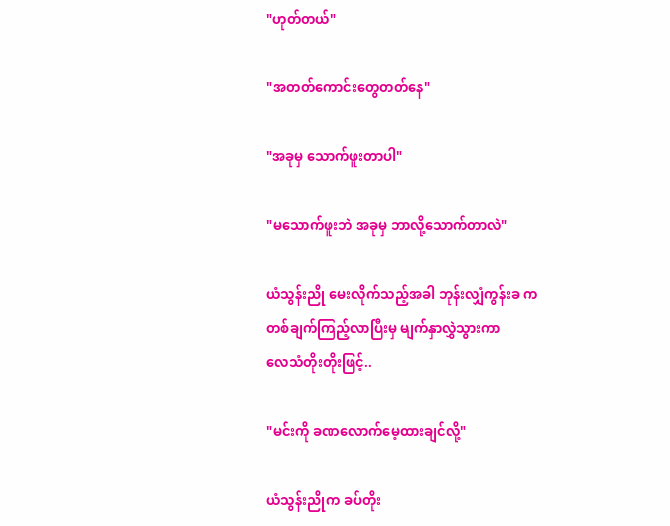"ဟုတ်တယ်"

"အတတ်ကောင်းတွေတတ်နေ"

"အခုမှ သောက်ဖူးတာပါ"

"မသောက်ဖူးဘဲ အခုမှ ဘာလို့သောက်တာလဲ"

ယံသွန်းညို မေးလိုက်သည့်အခါ ဘုန်းလျှံကွန်းခ က
တစ်ချက်ကြည့်လာပြီးမှ မျက်နှာလွှဲသွားကာ
လေသံတိုးတိုးဖြင့်..

"မင်းကို ခဏလောက်မေ့ထားချင်လို့"

ယံသွန်းညိုက ခပ်တိုး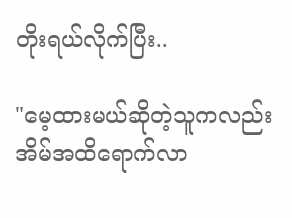တိုးရယ်လိုက်ပြီး..

"မေ့ထားမယ်ဆိုတဲ့သူကလည်း
အိမ်အထိရောက်လာ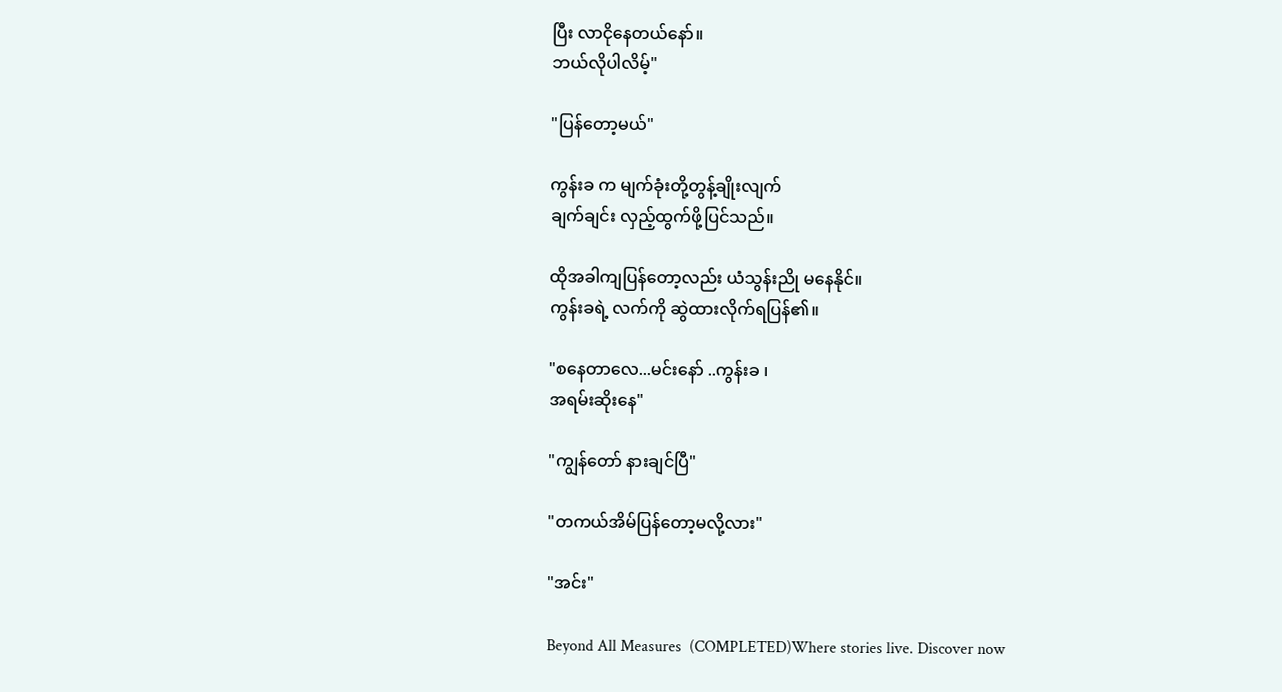ပြီး လာငိုနေတယ်နော်။
ဘယ်လိုပါလိမ့်"

"ပြန်တော့မယ်"

ကွန်းခ က မျက်ခုံးတို့တွန့်ချိုးလျက်
ချက်ချင်း လှည့်ထွက်ဖို့ပြင်သည်။

ထိုအခါကျပြန်တော့လည်း ယံသွန်းညို မနေနိုင်။
ကွန်းခရဲ့ လက်ကို ဆွဲထားလိုက်ရပြန်၏။

"စနေတာလေ...မင်းနော် ..ကွန်းခ ၊
အရမ်းဆိုးနေ"

"ကျွန်တော် နားချင်ပြီ"

"တကယ်အိမ်ပြန်တော့မလို့လား"

"အင်း"

Beyond All Measures  (COMPLETED)Where stories live. Discover now